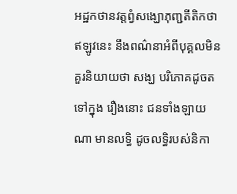អដ្ឋកថានវត្តព្វំសង្ឃោភុញ្ជតីតិកថា
ឥឡូវនេះ នឹងពណ៌នាអំពីបុគ្គលមិនគួរនិយាយថា សង្ឃ បរិភោគដូចតទៅក្នុង រឿងនោះ ជនទាំងឡាយណា មានលទ្ធិ ដូចលទ្ធិរបស់និកា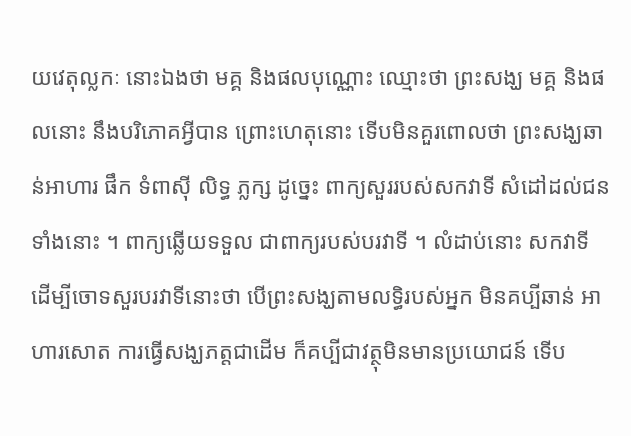យវេតុល្លកៈ នោះឯងថា មគ្គ និងផលបុណ្ណោះ ឈ្មោះថា ព្រះសង្ឃ មគ្គ និងផលនោះ នឹងបរិភោគអ្វីបាន ព្រោះហេតុនោះ ទើបមិនគួរពោលថា ព្រះសង្ឃឆាន់អាហារ ផឹក ទំពាស៊ី លិទ្ធ ភ្លក្ស ដូច្នេះ ពាក្យសួររបស់សកវាទី សំដៅដល់ជនទាំងនោះ ។ ពាក្យឆ្លើយទទួល ជាពាក្យរបស់បរវាទី ។ លំដាប់នោះ សកវាទី ដើម្បីចោទសួរបរវាទីនោះថា បើព្រះសង្ឃតាមលទ្ធិរបស់អ្នក មិនគប្បីឆាន់ អាហារសោត ការធ្វើសង្ឃភត្តជាដើម ក៏គប្បីជាវត្ថុមិនមានប្រយោជន៍ ទើប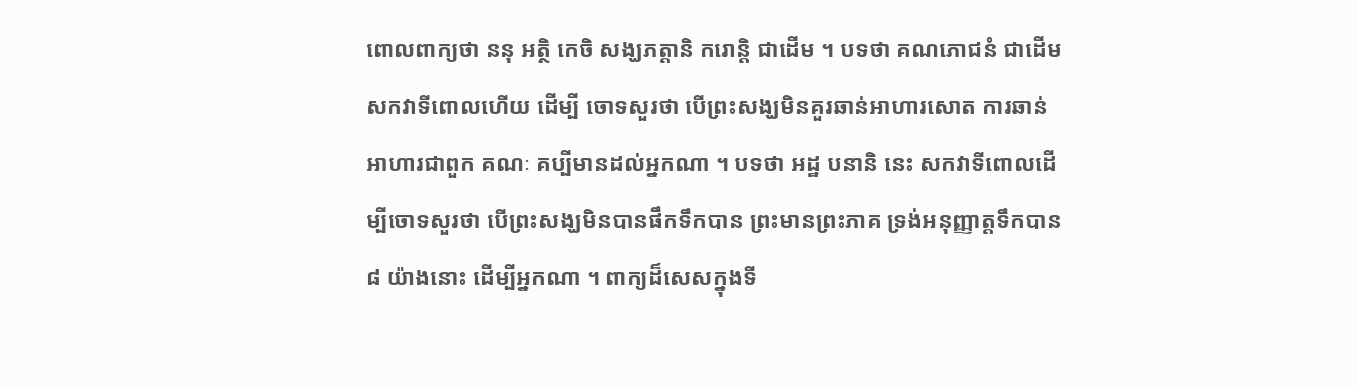ពោលពាក្យថា ននុ អត្ថិ កេចិ សង្ឃភត្តានិ ករោន្តិ ជាដើម ។ បទថា គណភោជនំ ជាដើម សកវាទីពោលហើយ ដើម្បី ចោទសួរថា បើព្រះសង្ឃមិនគួរឆាន់អាហារសោត ការឆាន់អាហារជាពួក គណៈ គប្បីមានដល់អ្នកណា ។ បទថា អដ្ឋ បនានិ នេះ សកវាទីពោលដើម្បីចោទសួរថា បើព្រះសង្ឃមិនបានផឹកទឹកបាន ព្រះមានព្រះភាគ ទ្រង់អនុញ្ញាត្តទឹកបាន ៨ យ៉ាងនោះ ដើម្បីអ្នកណា ។ ពាក្យដ៏សេសក្នុងទី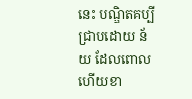នេះ បណ្ឌិតគប្បីជ្រាបដោយ ន័យ ដែលពោលហើយខា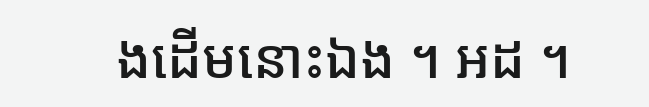ងដើមនោះឯង ។ អដ ។